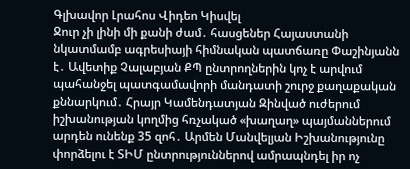Գլխավոր Լրահոս Վիդեո Կիսվել
Ջուր չի լինի մի քանի ժամ․ հասցեներ Հայաստանի նկատմամբ ագրեսիայի հիմնական պատճառը Փաշինյանն է․ Ավետիք Չալաբյան ՔՊ ընտրողներին կոչ է արվում պահանջել պատգամավորի մանդատի շուրջ քաղաքական քննարկում․ Հրայր Կամենդատյան Զինված ուժերում իշխանության կողմից հռչակած «խաղաղ» պայմաններում արդեն ունենք 35 զոհ․ Արմեն Մանվելյան Իշխանությունը փորձելու է ՏԻՄ ընտրություններով ամրապնդել իր ոչ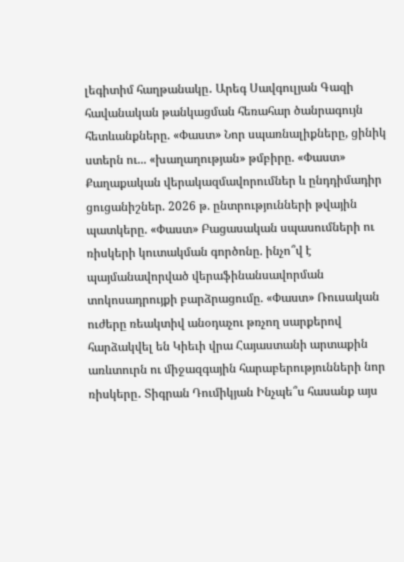լեգիտիմ հաղթանակը․ Արեգ Սավգուլյան Գազի հավանական թանկացման հեռահար ծանրագույն հետևանքները. «Փաստ» Նոր սպառնալիքները, ցինիկ ստերն ու... «խաղաղության» թմբիրը. «Փաստ» Քաղաքական վերակազմավորումներ և ընդդիմադիր ցուցանիշներ. 2026 թ. ընտրությունների թվային պատկերը. «Փաստ» Բացասական սպասումների ու ռիսկերի կուտակման գործոնը. ինչո՞վ է պայմանավորված վերաֆինանսավորման տոկոսադրույքի բարձրացումը. «Փաստ» Ռուսական ուժերը ռեակտիվ անօդաչու թռչող սարքերով հարձակվել են Կիեւի վրա Հայաստանի արտաքին առևտուրն ու միջազգային հարաբերությունների նոր ռիսկերը․ Տիգրան Դումիկյան Ինչպե՞ս հասանք այս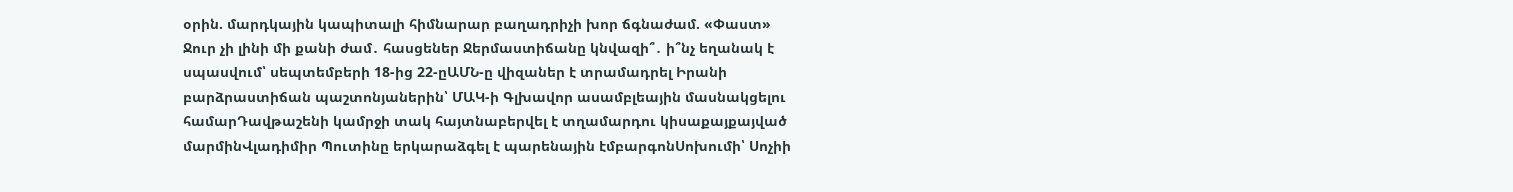օրին. մարդկային կապիտալի հիմնարար բաղադրիչի խոր ճգնաժամ. «Փաստ»
Ջուր չի լինի մի քանի ժամ․ հասցեներ Ջերմաստիճանը կնվազի՞․ ի՞նչ եղանակ է սպասվում՝ սեպտեմբերի 18-ից 22-ըԱՄՆ-ը վիզաներ է տրամադրել Իրանի բարձրաստիճան պաշտոնյաներին՝ ՄԱԿ-ի Գլխավոր ասամբլեային մասնակցելու համարԴավթաշենի կամրջի տակ հայտնաբերվել է տղամարդու կիսաքայքայված մարմինՎլադիմիր Պուտինը երկարաձգել է պարենային էմբարգոնՍոխումի՝ Սոչիի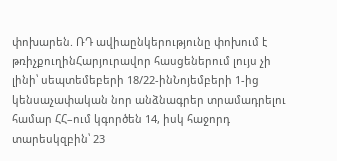փոխարեն. ՌԴ ավիաընկերությունը փոխում է թռիչքուղինՀարյուրավոր հասցեներում լույս չի լինի՝ սեպտեմեբերի 18/22-ինՆոյեմբերի 1-ից կենսաչափական նոր անձնագրեր տրամադրելու համար ՀՀ–ում կգործեն 14, իսկ հաջորդ տարեսկզբին՝ 23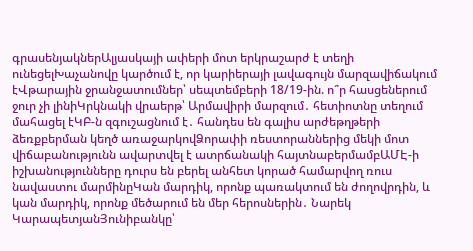գրասենյակներԱլյասկայի ափերի մոտ երկրաշարժ է տեղի ունեցելԽաչանովը կարծում է, որ կարիերայի լավագույն մարզավիճակում էՎթարային ջրանջատումներ՝ սեպտեմբերի 18/19-ին. ո՞ր հասցեներում ջուր չի լինիԿրկնակի վրաերթ՝ Արմավիրի մարզում․ հետիոտնը տեղում մահացել էԿԲ-ն զգուշացնում է․ հանդես են գալիս արժեթղթերի ձեռքբերման կեղծ առաջարկովՁորափի ռեստորաններից մեկի մոտ վիճաբանությունն ավարտվել է ատրճանակի հայտնաբերմամբԱՄԷ-ի իշխանությունները դուրս են բերել անհետ կորած համարվող ռուս նավաստու մարմինըԿան մարդիկ, որոնք պառակտում են ժողովրդին, և կան մարդիկ, որոնք մեծարում են մեր հերոսներին․ Նարեկ ԿարապետյանՅունիբանկը՝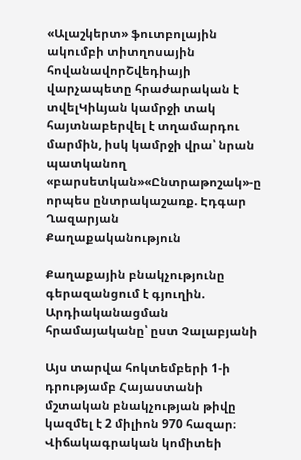«Ալաշկերտ» ֆուտբոլային ակումբի տիտղոսային հովանավորՇվեդիայի վարչապետը հրաժարական է տվելԿիևյան կամրջի տակ հայտնաբերվել է տղամարդու մարմին, իսկ կամրջի վրա՝ նրան պատկանող «բարսետկան»«Ընտրաթոշակ»-ը որպես ընտրակաշառք. Էդգար Ղազարյան
Քաղաքականություն

Քաղաքային բնակչությունը գերազանցում է գյուղին. Արդիականացման հրամայականը՝ ըստ Չալաբյանի

Այս տարվա հոկտեմբերի 1-ի դրությամբ Հայաստանի մշտական բնակչության թիվը կազմել է 2 միլիոն 970 հազար։ Վիճակագրական կոմիտեի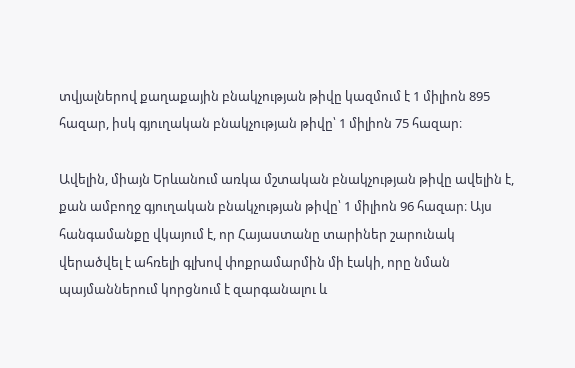տվյալներով քաղաքային բնակչության թիվը կազմում է 1 միլիոն 895 հազար, իսկ գյուղական բնակչության թիվը՝ 1 միլիոն 75 հազար։

Ավելին, միայն Երևանում առկա մշտական բնակչության թիվը ավելին է, քան ամբողջ գյուղական բնակչության թիվը՝ 1 միլիոն 96 հազար։ Այս հանգամանքը վկայում է, որ Հայաստանը տարիներ շարունակ վերածվել է ահռելի գլխով փոքրամարմին մի էակի, որը նման պայմաններում կորցնում է զարգանալու և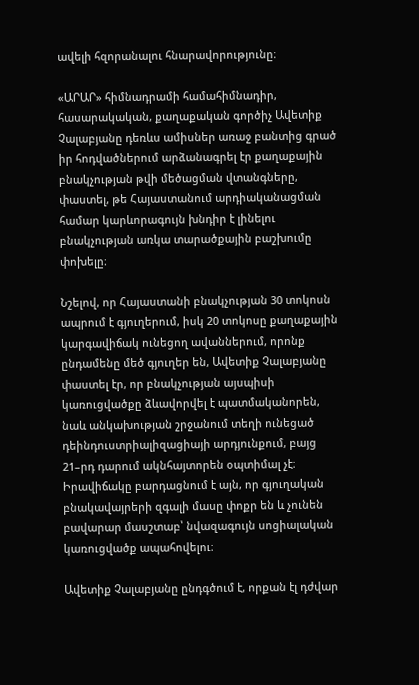ավելի հզորանալու հնարավորությունը։

«ԱՐԱՐ» հիմնադրամի համահիմնադիր, հասարակական, քաղաքական գործիչ Ավետիք Չալաբյանը դեռևս ամիսներ առաջ բանտից գրած իր հոդվածներում արձանագրել էր քաղաքային բնակչության թվի մեծացման վտանգները, փաստել, թե Հայաստանում արդիականացման համար կարևորագույն խնդիր է լինելու բնակչության առկա տարածքային բաշխումը փոխելը։

Նշելով, որ Հայաստանի բնակչության 30 տոկոսն ապրում է գյուղերում, իսկ 20 տոկոսը քաղաքային կարգավիճակ ունեցող ավաններում, որոնք ընդամենը մեծ գյուղեր են, Ավետիք Չալաբյանը փաստել էր, որ բնակչության այսպիսի կառուցվածքը ձևավորվել է պատմականորեն, նաև անկախության շրջանում տեղի ունեցած դեինդուստրիալիզացիայի արդյունքում, բայց 21–րդ դարում ակնհայտորեն օպտիմալ չէ։ Իրավիճակը բարդացնում է այն, որ գյուղական բնակավայրերի զգալի մասը փոքր են և չունեն բավարար մասշտաբ՝ նվազագույն սոցիալական կառուցվածք ապահովելու։

Ավետիք Չալաբյանը ընդգծում է, որքան էլ դժվար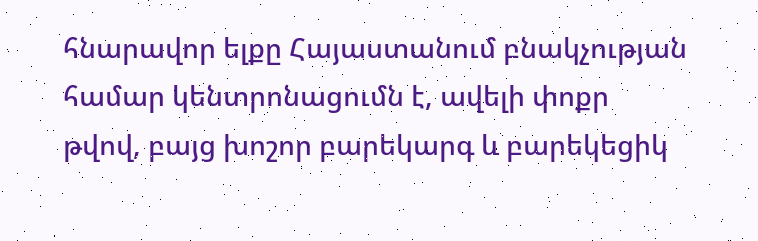հնարավոր ելքը Հայաստանում բնակչության համար կենտրոնացումն է, ավելի փոքր թվով, բայց խոշոր բարեկարգ և բարեկեցիկ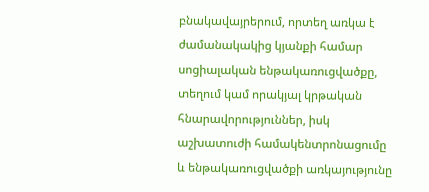բնակավայրերում, որտեղ առկա է ժամանակակից կյանքի համար սոցիալական ենթակառուցվածքը, տեղում կամ որակյալ կրթական հնարավորություններ, իսկ աշխատուժի համակենտրոնացումը և ենթակառուցվածքի առկայությունը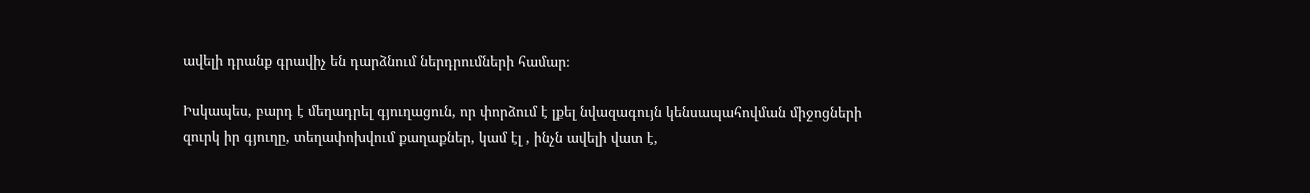ավելի դրանք գրավիչ են դարձնում ներդրումների համար։

Իսկապես, բարդ է մեղադրել գյուղացուն, որ փորձում է լքել նվազագույն կենսապահովման միջոցների զուրկ իր գյուղը, տեղափոխվում քաղաքներ, կամ էլ , ինչն ավելի վատ է,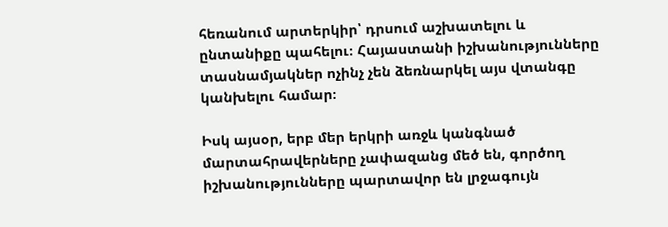հեռանում արտերկիր՝ դրսում աշխատելու և ընտանիքը պահելու։ Հայաստանի իշխանությունները տասնամյակներ ոչինչ չեն ձեռնարկել այս վտանգը կանխելու համար։

Իսկ այսօր, երբ մեր երկրի առջև կանգնած մարտահրավերները չափազանց մեծ են, գործող իշխանությունները պարտավոր են լրջագույն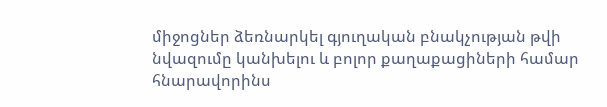միջոցներ ձեռնարկել գյուղական բնակչության թվի նվազումը կանխելու և բոլոր քաղաքացիների համար հնարավորինս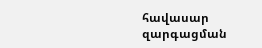հավասար զարգացման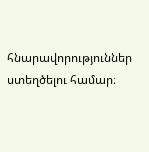հնարավորություններ ստեղծելու համար։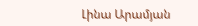Լինա Արամյան